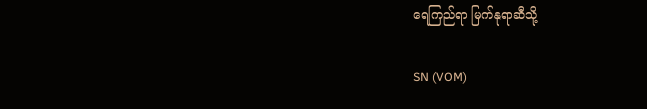ရေကြည်ရာ မြက်နုရာဆီသို့

SN (VOM)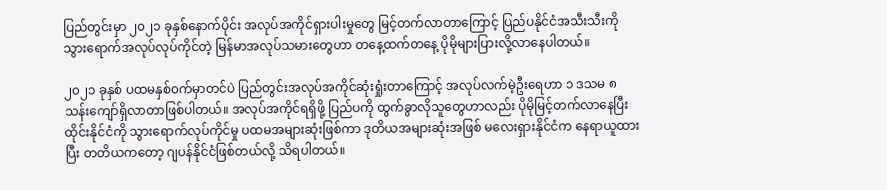ပြည်တွင်းမှာ ၂၀၂၁ ခုနှစ်‌နောက်ပိုင်း အလုပ်အကိုင်ရှားပါးမှုတွေ မြင့်တက်လာတာကြောင့် ပြည်ပနိုင်ငံအသီးသီးကို သွားရောက်အလုပ်လုပ်ကိုင်တဲ့ မြန်မာအလုပ်သမားတွေဟာ တနေ့ထက်တနေ့ ပိုမိုများပြားလို့လာနေပါတယ်။

၂၀၂၁ ခုနှစ် ပထမနှစ်၀က်မှာတင်ပဲ ပြည်တွင်းအလုပ်အကိုင်ဆုံးရှုံးတာကြောင့် အလုပ်လက်မဲ့ဦးရေဟာ ၁ ဒသမ ၈ သန်းကျော်ရှိလာတာဖြစ်ပါတယ်။ အလုပ်အကိုင်ရရှိဖို့ ပြည်ပကို ထွက်ခွာလိုသူတွေဟာလည်း ပိုမိုမြင့်တက်လာနေပြီး ထိုင်းနိုင်ငံကို သွားရောက်လုပ်ကိုင်မှု ပထမအများဆုံးဖြစ်ကာ ဒုတိယအများဆုံးအဖြစ် မလေးရှားနိုင်ငံက နေရာယူထားပြီး တတိယကတော့ ဂျပန်နိုင်ငံဖြစ်တယ်လို့ သိရပါတယ်။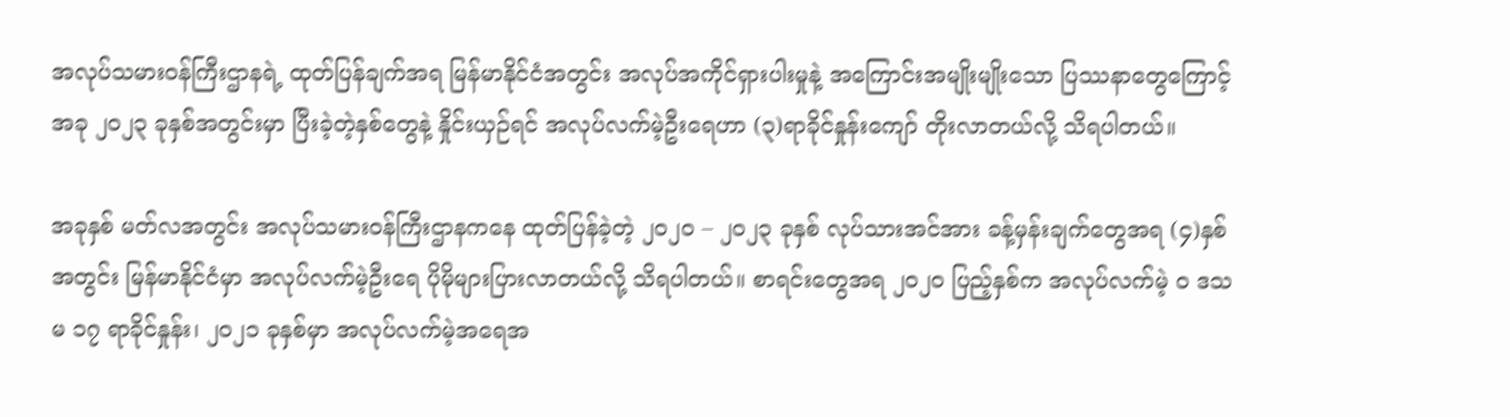အလုပ်သမားဝန်ကြီးဌာနရဲ့ ထုတ်ပြန်ချက်အရ မြန်မာနိုင်ငံအတွင်း အလုပ်အကိုင်ရှားပါးမှုနဲ့ အကြောင်းအမျိုးမျိုးသော ပြဿနာတွေကြောင့် အခု ၂၀၂၃ ခုနှစ်အတွင်းမှာ ပြီးခဲ့တဲ့နှစ်တွေနဲ့ နှိုင်းယှဉ်ရင် အလုပ်လက်မဲ့ဦးရေဟာ (၃)ရာခိုင်နှုန်းကျော် တိုးလာတယ်လို့ သိရပါတယ်။

အခုနှစ် မတ်လအတွင်း အလုပ်သမားဝန်ကြီးဌာနကနေ ထုတ်ပြန်ခဲ့တဲ့ ၂၀၂၀ – ၂၀၂၃ ခုနှစ် လုပ်သားအင်အား ခန့်မှန်းချက်တွေအရ (၄)နှစ်အတွင်း မြန်မာနိုင်ငံမှာ အလုပ်လက်မဲ့ဦးရေ ပိုမိုများပြားလာတယ်လို့ သိရပါတယ်။ စာရင်းတွေအရ ၂၀၂၀ ပြည့်နှစ်က အလုပ်လက်မဲ့ ၀ ဒသမ ၁၇ ရာခိုင်နှုန်း၊ ၂၀၂၁ ခုနှစ်မှာ အလုပ်လက်မဲ့အရေအ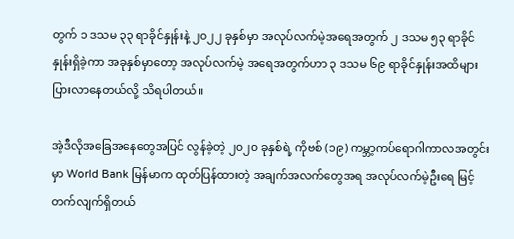တွက် ၁ ဒသမ ၃၃ ရာခိုင်နှုန်းနဲ့ ၂၀၂၂ ခုနှစ်မှာ အလုပ်လက်မဲ့အရေအတွက် ၂ ဒသမ ၅၃ ရာခိုင်နှုန်းရှိခဲ့ကာ အခုနှစ်မှာတော့ အလုပ်လက်မဲ့ အရေအတွက်ဟာ ၃ ဒသမ ၆၉ ရာခိုင်နှုန်းအထိများပြားလာနေတယ်လို့ သိရပါတယ်။

အဲ့ဒီလိုအခြေအနေတွေအပြင် လွန်ခဲ့တဲ့ ၂၀၂၀ ခုနှစ်ရဲ့ ကိုဗစ် (၁၉) ကမ္ဘာ့ကပ်ရောဂါကာလအတွင်းမှာ World Bank မြန်မာက ထုတ်ပြန်ထားတဲ့ အချက်အလက်တွေအရ အလုပ်လက်မဲ့ဦးရေ မြင့်တက်လျက်ရှိတယ်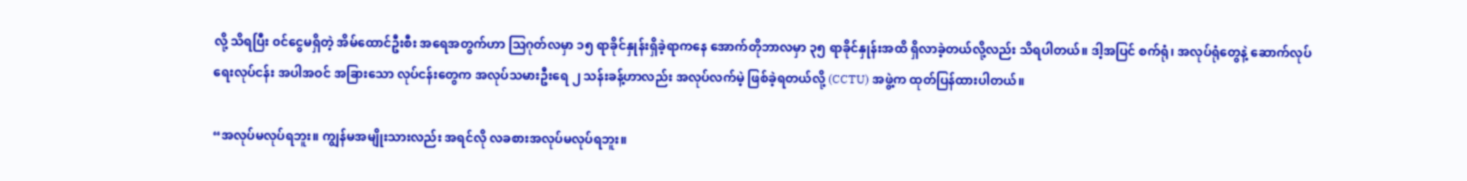လို့ သိရပြီး ၀င်ငွေမရှိတဲ့ အိမ်ထောင်ဦးစီး အရေအတွက်ဟာ သြဂုတ်လမှာ ၁၅ ရာခိုင်နှုန်းရှိခဲ့ရာကနေ အောက်တိုဘာလမှာ ၃၅ ရာခိုင်နှုန်းအထိ ရှိလာခဲ့တယ်လို့လည်း သိရပါတယ်။ ဒါ့အပြင် စက်ရုံ၊ အလုပ်ရုံတွေနဲ့ ဆောက်လုပ်ရေးလုပ်ငန်း အပါအဝင် အခြားသော လုပ်ငန်းတွေက အလုပ်သမားဦးရေ ၂ သန်းခန့်ဟာလည်း အလုပ်လက်မဲ့ ဖြစ်ခဲ့ရတယ်လို့ (CCTU) အဖွဲ့က ထုတ်ပြန်ထားပါတယ်။

“အလုပ်မလုပ်ရဘူး။ ကျွန်မအမျိုးသားလည်း အရင်လို လခစားအလုပ်မလုပ်ရဘူး။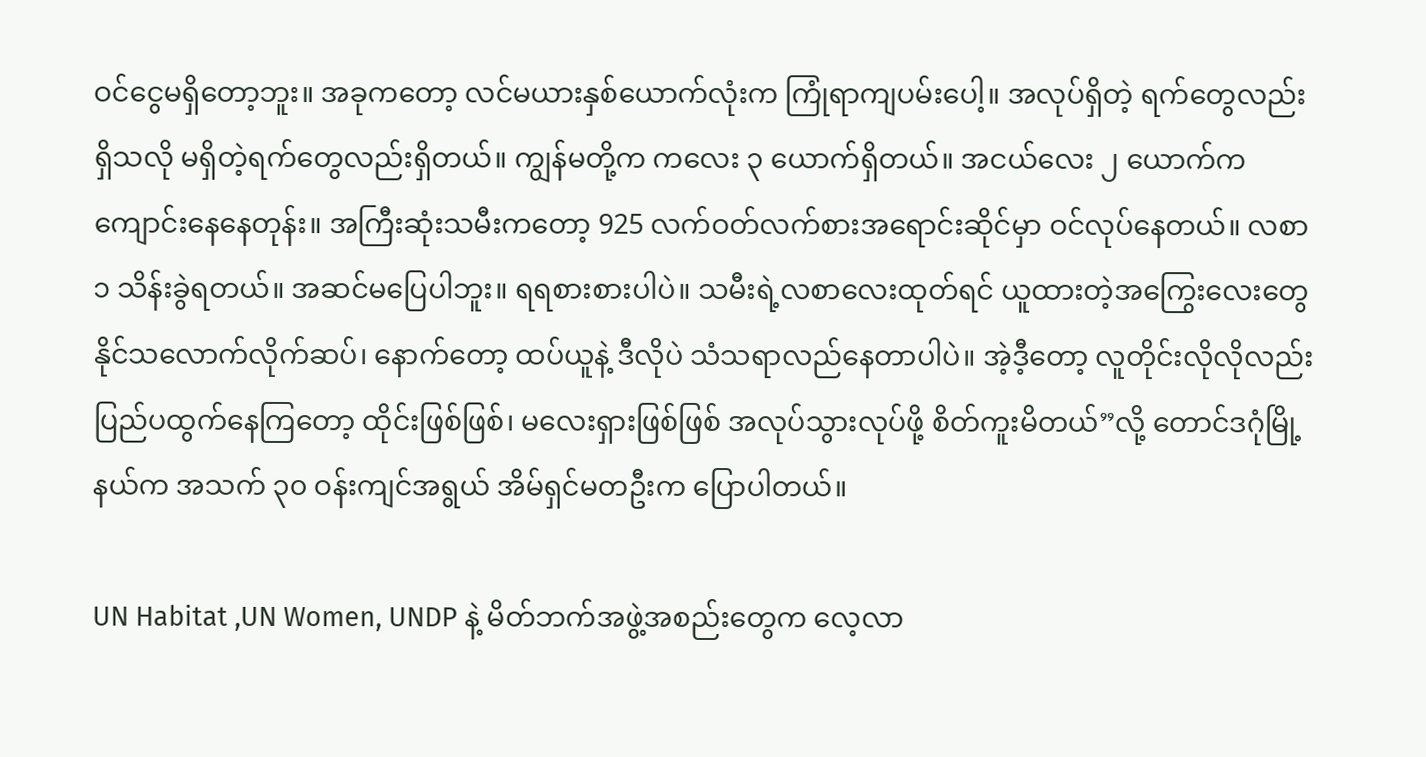ဝင်ငွေမရှိတော့ဘူး။ အခုကတော့ လင်မယားနှစ်ယောက်လုံးက ကြုံရာကျပမ်းပေါ့။ အလုပ်ရှိတဲ့ ရက်တွေလည်းရှိသလို မရှိတဲ့ရက်တွေလည်းရှိတယ်။ ကျွန်မတို့က ကလေး ၃ ယောက်ရှိတယ်။ အငယ်လေး ၂ ယောက်က ကျောင်းနေနေတုန်း။ အကြီးဆုံးသမီးကတော့ 925 လက်ဝတ်လက်စားအရောင်းဆိုင်မှာ ဝင်လုပ်နေတယ်။ လစာ ၁ သိန်းခွဲရတယ်။ အဆင်မပြေပါဘူး။ ရရစားစားပါပဲ။ သမီးရဲ့လစာလေးထုတ်ရင် ယူထားတဲ့အကြွေးလေးတွေနိုင်သလောက်လိုက်ဆပ်၊ နောက်တော့ ထပ်ယူနဲ့ ဒီလိုပဲ သံသရာလည်နေတာပါပဲ။ အဲ့ဒီ့တော့ လူတိုင်းလိုလိုလည်း ပြည်ပထွက်နေကြတော့ ထိုင်းဖြစ်ဖြစ်၊ မလေးရှားဖြစ်ဖြစ် အလုပ်သွားလုပ်ဖို့ စိတ်ကူးမိတယ်”လို့ တောင်ဒဂုံမြို့နယ်က အသက် ၃၀ ဝန်းကျင်အရွယ် အိမ်ရှင်မတဦးက ပြောပါတယ်။

UN Habitat ,UN Women, UNDP နဲ့ မိတ်ဘက်အဖွဲ့အစည်းတွေက လေ့လာ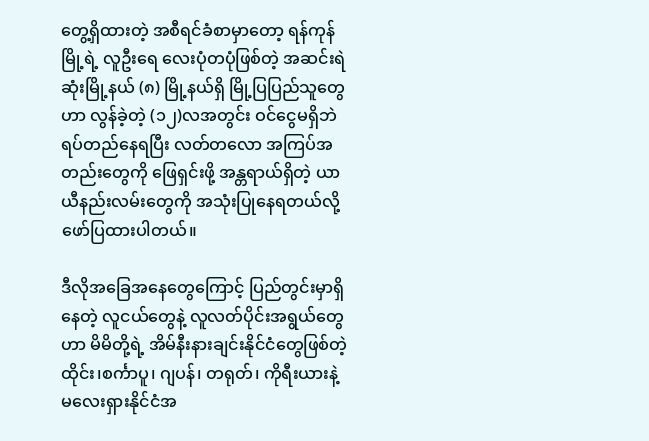တွေ့ရှိထားတဲ့ အစီရင်ခံစာမှာတော့ ရန်ကုန်မြို့ရဲ့ လူဦးရေ လေးပုံတပုံဖြစ်တဲ့ အဆင်းရဲဆုံးမြို့နယ် (၈) မြို့နယ်ရှိ မြို့ပြပြည်သူတွေဟာ လွန်ခဲ့တဲ့ (၁၂)လအတွင်း ဝင်ငွေမရှိဘဲ ရပ်တည်နေရပြီး လတ်တလော အကြပ်အတည်းတွေကို ဖြေရှင်းဖို့ အန္တရာယ်ရှိတဲ့ ယာယီနည်းလမ်းတွေကို အသုံးပြုနေရတယ်လို့ ဖော်ပြထားပါတယ်။

ဒီလိုအခြေအနေတွေကြောင့် ပြည်တွင်းမှာရှိနေတဲ့ လူငယ်တွေနဲ့ လူလတ်ပိုင်းအရွယ်တွေဟာ မိမိတို့ရဲ့ အိမ်နီးနားချင်းနိုင်ငံတွေဖြစ်တဲ့ ထိုင်း၊စင်္ကာပူ၊ ဂျပန်၊ တရုတ်၊ ကိုရီးယားနဲ့ မလေးရှားနိုင်ငံအ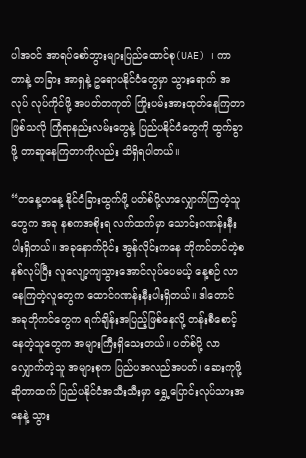ပါအဝင် အာရပ်စော်ဘွားများပြည်ထောင်စု(UAE) ၊ ကာတာနဲ့ တခြား အာရှနဲ့ ဥရောပနိုင်ငံတွေမှာ သွားရောက် အလုပ် လုပ်ကိုင်ဖို့ အပတ်တကုတ် ကြိုးပမ်းအားထုတ်နေကြတာဖြစ်သလို ကြုံရာနည်းလမ်းတွေနဲ့ ပြည်ပနိုင်ငံတွေကို ထွက်ခွာဖို့ တာဆူနေကြတာကိုလည်း သိရှိရပါတယ်။

“တနေ့တနေ့ နိုင်ငံခြားထွက်ဖို့ ပတ်စ်ပို့လာလျှောက်ကြတဲ့သူတွေက အခု နစကအစိုးရ လက်ထက်မှာ သောင်းဂဏန်းနီးပါးရှိတယ်။ အခုနောက်ပိုင်း အွန်လိုင်းကနေ ဘိုကင်တင်တဲ့စနစ်လုပ်ပြီး လူလျော့ကျသွားအောင်လုပ်ပေမယ့် နေ့စဉ် လာနေကြတဲ့လူတွေက ထောင်ဂဏန်းနီးပါးရှိတယ်။ ဒါတောင် အခုဘိုကင်တွေက ရက်ချိန်းအပြည့်ဖြစ်နေလို့ တန်းစီစောင့်နေတဲ့သူတွေက အများကြီးရှိသေးတယ်။ ပတ်စ်ပို့ လာလျှောက်တဲ့သူ အများစုက ပြည်ပအလည်အပတ်၊ ဆေးကုဖို့ ဆိုတာထက် ပြည်ပနိုင်ငံအသီးသီးမှာ ရွှေ့ပြောင်းလုပ်သားအနေနဲ့ သွား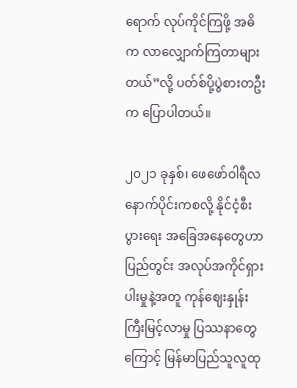ရောက် လုပ်ကိုင်ကြဖို့ အဓိက လာလျှောက်ကြတာများတယ်”လို့ ပတ်စ်ပို့ပွဲစားတဦးက ပြောပါတယ်။

၂၀၂၁ ခုနှစ်၊ ဖေဖော်ဝါရီလ နောက်ပိုင်းကစလို့ နိုင်ငံ့စီးပွားရေး အခြေအနေတွေဟာ ပြည်တွင်း အလုပ်အကိုင်ရှားပါးမှုနဲ့အတူ ကုန်ဈေးနှုန်း ကြီးမြင့်လာမှု ပြဿနာတွေကြောင့် မြန်မာပြည်သူလူထု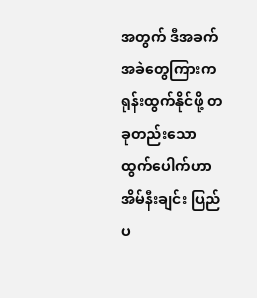အတွက် ဒီအခက်အခဲတွေကြားက ရုန်းထွက်နိုင်ဖို့ တခုတည်းသောထွက်ပေါက်ဟာ အိမ်နီးချင်း ပြည်ပ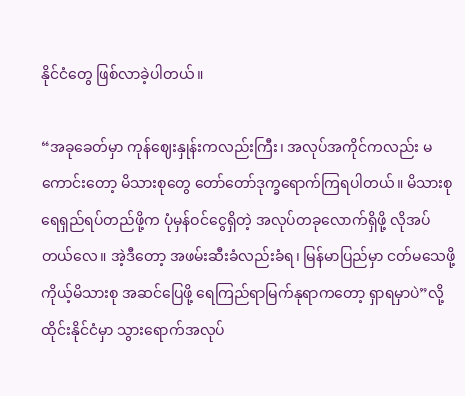နိုင်ငံတွေ ဖြစ်လာခဲ့ပါတယ်။

“အခုခေတ်မှာ ကုန်ဈေးနှုန်းကလည်းကြီး၊ အလုပ်အကိုင်ကလည်း မကောင်းတော့ မိသားစုတွေ တော်တော်ဒုက္ခရောက်ကြရပါတယ်။ မိသားစု ရေရှည်ရပ်တည်ဖို့က ပုံမှန်ဝင်ငွေရှိတဲ့ အလုပ်တခုလောက်ရှိဖို့ လိုအပ်တယ်လေ။ အဲ့ဒီတော့ အဖမ်းဆီးခံလည်းခံရ၊ မြန်မာပြည်မှာ ငတ်မသေဖို့ ကိုယ့်မိသားစု အဆင်ပြေဖို့ ရေကြည်ရာမြက်နုရာကတော့ ရှာရမှာပဲ”လို့ ထိုင်းနိုင်ငံမှာ သွားရောက်အလုပ်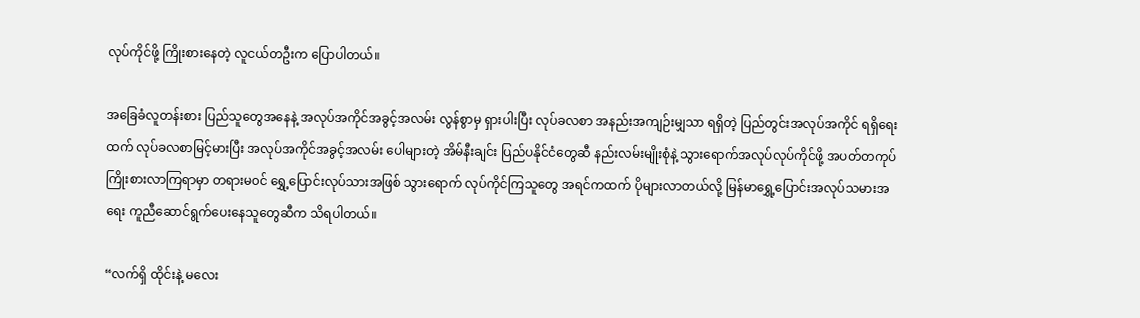လုပ်ကိုင်ဖို့ ကြိုးစားနေတဲ့ လူငယ်တဦးက ပြောပါတယ်။

အခြေခံလူတန်းစား ပြည်သူတွေအနေနဲ့ အလုပ်အကိုင်အခွင့်အလမ်း လွန်စွာမှ ရှားပါးပြီး လုပ်ခလစာ အနည်းအကျဉ်းမျှသာ ရရှိတဲ့ ပြည်တွင်းအလုပ်အကိုင် ရရှိရေးထက် လုပ်ခလစာမြင့်မားပြီး အလုပ်အကိုင်အခွင့်အလမ်း ပေါများတဲ့ အိမ်နီးချင်း ပြည်ပနိုင်ငံတွေဆီ နည်းလမ်းမျိုးစုံနဲ့ သွားရောက်အလုပ်လုပ်ကိုင်ဖို့ အပတ်တကုပ် ကြိုးစားလာကြရာမှာ တရားမ၀င် ရွှေ့ပြောင်းလုပ်သားအဖြစ် သွားရောက် လုပ်ကိုင်ကြသူတွေ အရင်ကထက် ပိုများလာတယ်လို့ မြန်မာရွှေ့ပြောင်းအလုပ်သမားအရေး ကူညီဆောင်ရွက်ပေးနေသူတွေဆီက သိရပါတယ်။

“လက်ရှိ ထိုင်းနဲ့ မလေး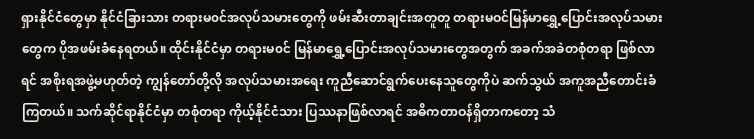ရှားနိုင်ငံတွေမှာ နိုင်ငံခြားသား တရားမ၀င်အလုပ်သမားတွေကို ဖမ်းဆီးတာချင်းအတူတူ တရားမဝင်မြန်မာရွှေ့ပြောင်းအလုပ်သမားတွေက ပိုအဖမ်းခံနေရတယ်။ ထိုင်းနိုင်ငံမှာ တရားမ၀င် မြန်မာရွှေ့ပြောင်းအလုပ်သမားတွေအတွက် အခက်အခဲတစုံတရာ ဖြစ်လာရင် အစိုးရအဖွဲ့မဟုတ်တဲ့ ကျွန်တော်တို့လို အလုပ်သမားအရေး ကူညီဆောင်ရွက်ပေးနေသူတွေကိုပဲ ဆက်သွယ် အကူအညီတောင်းခံကြတယ်။ သက်ဆိုင်ရာနိုင်ငံမှာ တစုံတရာ ကိုယ့်နိုင်ငံသား ပြဿနာဖြစ်လာရင် အဓိကတာဝန်ရှိတာကတော့ သံ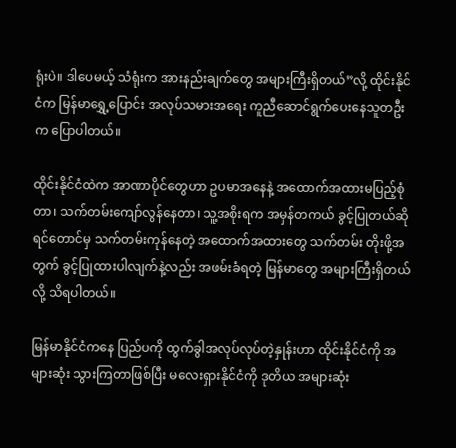ရုံးပဲ။ ဒါပေမယ့် သံရုံးက အားနည်းချက်တွေ အများကြီးရှိတယ်”လို့ ထိုင်းနိုင်ငံက မြန်မာရွှေ့ပြောင်း အလုပ်သမားအရေး ကူညီဆောင်ရွက်ပေးနေသူတဦးက ပြောပါတယ်။

ထိုင်းနိုင်ငံထဲက အာဏာပိုင်တွေဟာ ဥပမာအနေနဲ့ အထောက်အထားမပြည့်စုံတာ၊ သက်တမ်းကျော်လွန်နေတာ၊ သူ့အစိုးရက အမှန်တကယ် ခွင့်ပြုတယ်ဆိုရင်တောင်မှ သက်တမ်းကုန်နေတဲ့ အထောက်အထားတွေ သက်တမ်း တိုးဖို့အတွက် ခွင့်ပြုထားပါလျက်နဲ့လည်း အဖမ်းခံရတဲ့ မြန်မာတွေ အများကြီးရှိတယ်လို့ သိရပါတယ်။

မြန်မာနိုင်ငံကနေ ပြည်ပကို ထွက်ခွါအလုပ်လုပ်တဲ့နှုန်းဟာ ထိုင်းနိုင်ငံကို အများဆုံး သွားကြတာဖြစ်ပြီး မလေးရှားနိုင်ငံကို ဒုတိယ အများဆုံး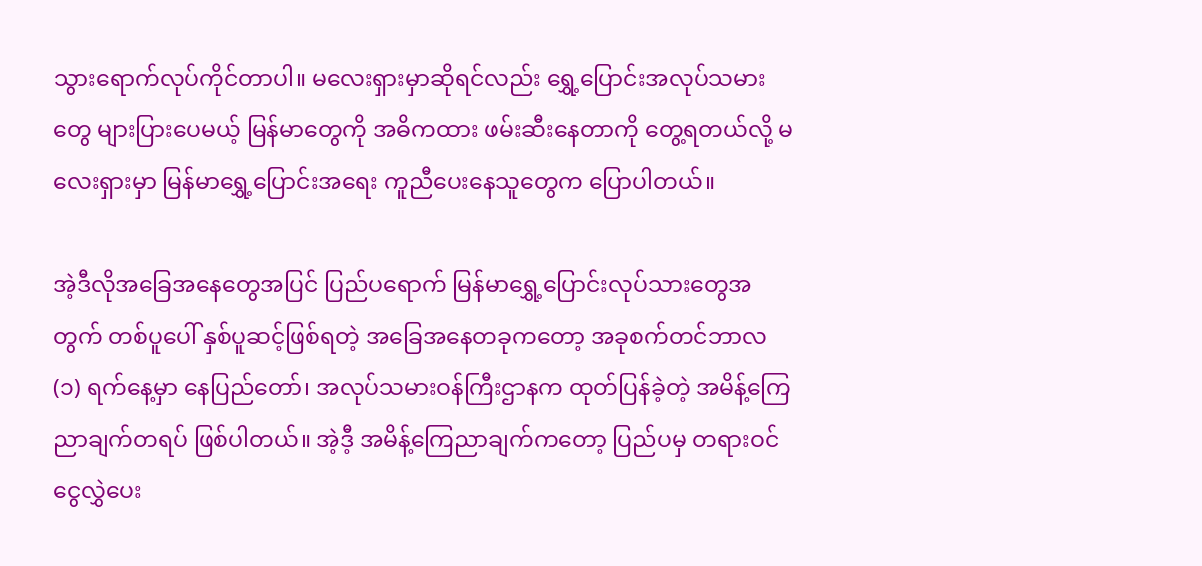သွားရောက်လုပ်ကိုင်တာပါ။ မလေးရှားမှာဆိုရင်လည်း ရွှေ့ပြောင်းအလုပ်သမားတွေ များပြားပေမယ့် မြန်မာတွေကို အဓိကထား ဖမ်းဆီးနေတာကို တွေ့ရတယ်လို့ မလေးရှားမှာ မြန်မာရွှေ့ပြောင်းအရေး ကူညီပေးနေသူတွေက ပြောပါတယ်။

အဲ့ဒီလိုအခြေအနေတွေအပြင် ပြည်ပရောက် မြန်မာရွှေ့ပြောင်းလုပ်သားတွေအတွက် တစ်ပူပေါ် နှစ်ပူဆင့်ဖြစ်ရတဲ့ အခြေအနေတခုကတော့ အခုစက်တင်ဘာလ (၁) ရက်နေ့မှာ နေပြည်တော်၊ အလုပ်သမားဝန်ကြီးဌာနက ထုတ်ပြန်ခဲ့တဲ့ အမိန့်ကြေညာချက်တရပ် ဖြစ်ပါတယ်။ အဲ့ဒီ့ အမိန့်ကြေညာချက်ကတော့ ပြည်ပမှ တရားဝင်ငွေလွှဲပေး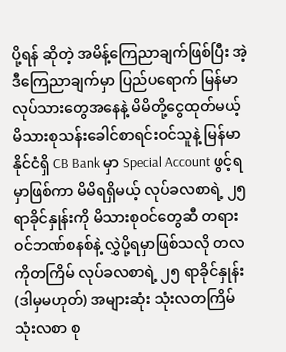ပို့ရန် ဆိုတဲ့ အမိန့်ကြေညာချက်ဖြစ်ပြီး အဲ့ဒီကြေညာချက်မှာ ပြည်ပရောက် မြန်မာလုပ်သားတွေအနေနဲ့ မိမိတို့ငွေထုတ်မယ့် မိသားစုသန်းခေါင်စာရင်းဝင်သူနဲ့ မြန်မာနိုင်ငံရှိ CB Bank မှာ Special Account ဖွင့်ရမှာဖြစ်ကာ မိမိရရှိမယ့် လုပ်ခလစာရဲ့ ၂၅ ရာခိုင်နှုန်းကို မိသားစုဝင်တွေဆီ တရားဝင်ဘဏ်စနစ်နဲ့ လွှဲပို့ရမှာဖြစ်သလို တလကိုတကြိမ် လုပ်ခလစာရဲ့ ၂၅ ရာခိုင်နှုန်း (ဒါမှမဟုတ်) အများဆုံး သုံးလတကြိမ် သုံးလစာ စု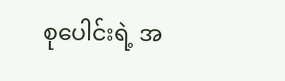စုပေါင်းရဲ့ အ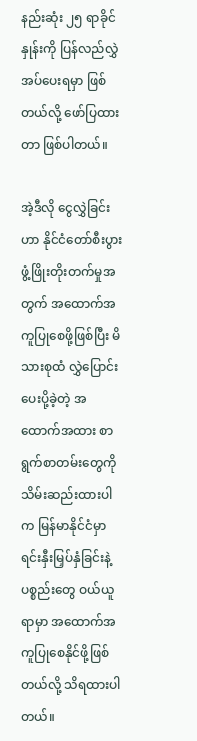နည်းဆုံး ၂၅ ရာခိုင်နှုန်းကို ပြန်လည်လွှဲအပ်ပေးရမှာ ဖြစ်တယ်လို့ ဖော်ပြထားတာ ဖြစ်ပါတယ်။

အဲ့ဒီလို ငွေလွှဲခြင်းဟာ နိုင်ငံတော်စီးပွား ဖွံ့ဖြိုးတိုးတက်မှုအတွက် အထောက်အကူပြုစေဖို့ဖြစ်ပြီး မိသားစုထံ လွှဲပြောင်းပေးပို့ခဲ့တဲ့ အထောက်အထား စာရွက်စာတမ်းတွေကို သိမ်းဆည်းထားပါက မြန်မာနိုင်ငံမှာ ရင်းနှီးမြှပ်နှံခြင်းနဲ့ ပစ္စည်းတွေ ဝယ်ယူရာမှာ အထောက်အကူပြုစေနိုင်ဖို့ဖြစ်တယ်လို့ သိရထားပါတယ်။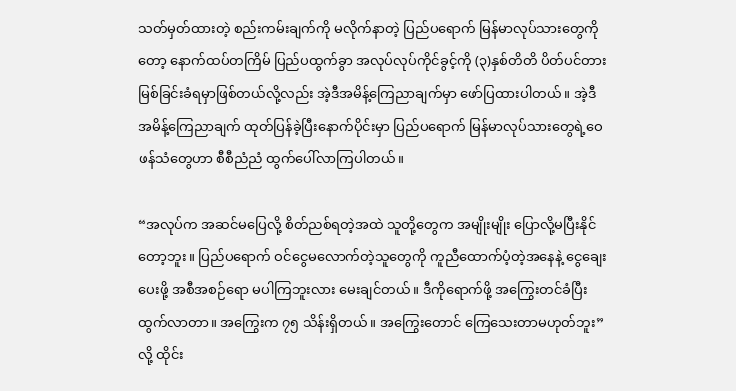သတ်မှတ်ထားတဲ့ စည်းကမ်းချက်ကို မလိုက်နာတဲ့ ပြည်ပရောက် မြန်မာလုပ်သားတွေကိုတော့ နောက်ထပ်တကြိမ် ပြည်ပထွက်ခွာ အလုပ်လုပ်ကိုင်ခွင့်ကို (၃)နှစ်တိတိ ပိတ်ပင်တားမြစ်ခြင်းခံရမှာဖြစ်တယ်လို့လည်း အဲ့ဒီအမိန့်ကြေညာချက်မှာ ဖော်ပြထားပါတယ်။ အဲ့ဒီ အမိန့်ကြေညာချက် ထုတ်ပြန်ခဲ့ပြီးနောက်ပိုင်းမှာ ပြည်ပရောက် မြန်မာလုပ်သားတွေရဲ့ဝေဖန်သံတွေဟာ စီစီညံညံ ထွက်ပေါ်လာကြပါတယ်။

“အလုပ်က အဆင်မပြေလို့ စိတ်ညစ်ရတဲ့အထဲ သူတို့တွေက အမျိုးမျိုး ပြောလို့မပြီးနိုင်တော့ဘူး။ ပြည်ပရောက် ဝင်ငွေမလောက်တဲ့သူတွေကို ကူညီထောက်ပံ့တဲ့အနေနဲ့ ငွေချေးပေးဖို့ အစီအစဉ်ရော မပါကြဘူးလား မေးချင်တယ်။ ဒီကိုရောက်ဖို့ အကြွေးတင်ခံပြီး ထွက်လာတာ။ အကြွေးက ၇၅ သိန်းရှိတယ်။ အကြွေးတောင် ကြေသေးတာမဟုတ်ဘူး”လို့ ထိုင်း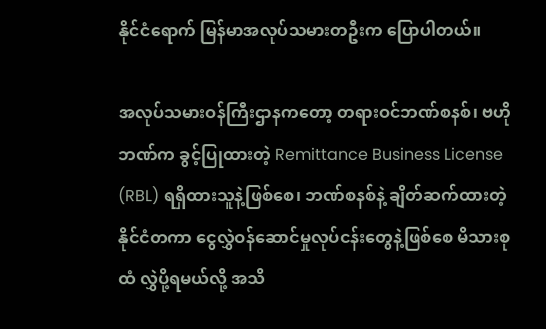နိုင်ငံရောက် မြန်မာအလုပ်သမားတဦးက ပြောပါတယ်။

အလုပ်သမားဝန်ကြီးဌာနကတော့ တရားဝင်ဘဏ်စနစ်၊ ဗဟိုဘဏ်က ခွင့်ပြုထားတဲ့ Remittance Business License (RBL) ရရှိထားသူနဲ့ဖြစ်စေ၊ ဘဏ်စနစ်နဲ့ ချိတ်ဆက်ထားတဲ့ နိုင်ငံတကာ ငွေလွှဲဝန်ဆောင်မှုလုပ်ငန်းတွေနဲ့ဖြစ်စေ မိသားစုထံ လွှဲပို့ရမယ်လို့ အသိ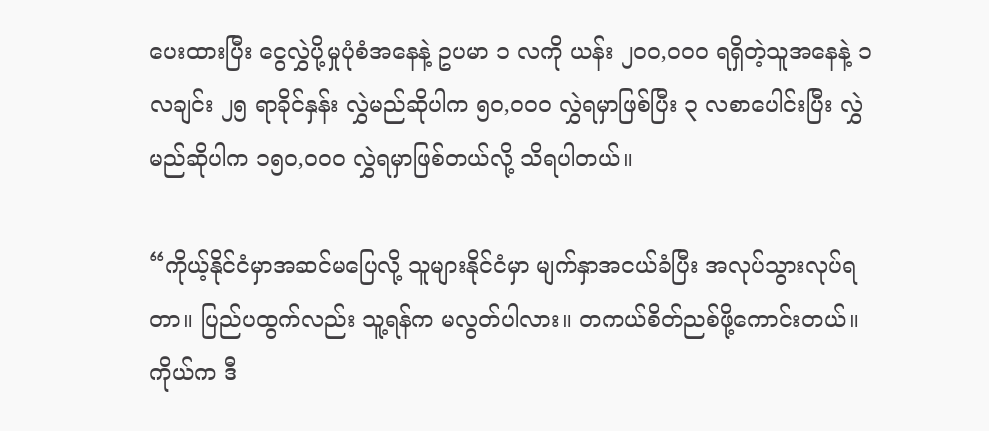ပေးထားပြီး ငွေလွှဲပို့မှုပုံစံအနေနဲ့ ဥပမာ ၁ လကို ယန်း ၂၀၀,၀၀၀ ရရှိတဲ့သူအနေနဲ့ ၁ လချင်း ၂၅ ရာခိုင်နှန်း လွှဲမည်ဆိုပါက ၅၀,၀၀၀ လွှဲရမှာဖြစ်ပြီး ၃ လစာပေါင်းပြီး လွှဲမည်ဆိုပါက ၁၅၀,၀၀၀ လွှဲရမှာဖြစ်တယ်လို့ သိရပါတယ်။

“ကိုယ့်နိုင်ငံမှာအဆင်မပြေလို့ သူများနိုင်ငံမှာ မျက်နှာအငယ်ခံပြီး အလုပ်သွားလုပ်ရတာ။ ပြည်ပထွက်လည်း သူ့ရန်က မလွတ်ပါလား။ တကယ်စိတ်ညစ်ဖို့ကောင်းတယ်။ ကိုယ်က ဒီ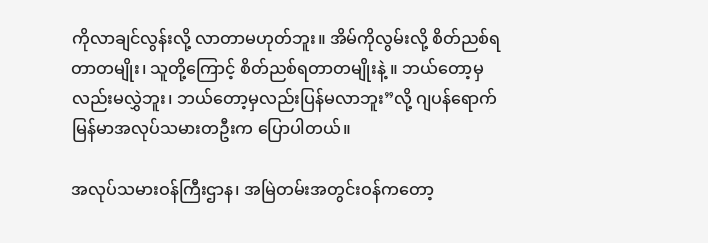ကိုလာချင်လွန်းလို့ လာတာမဟုတ်ဘူး။ အိမ်ကိုလွမ်းလို့ စိတ်ညစ်ရတာတမျိုး၊ သူတို့ကြောင့် စိတ်ညစ်ရတာတမျိုးနဲ့ ။ ဘယ်တော့မှလည်းမလွှဲဘူး၊ ဘယ်တော့မှလည်းပြန်မလာဘူး”လို့ ဂျပန်ရောက် မြန်မာအလုပ်သမားတဦးက ပြောပါတယ်။

အလုပ်သမားဝန်ကြီးဌာန၊ အမြဲတမ်းအတွင်းဝန်ကတော့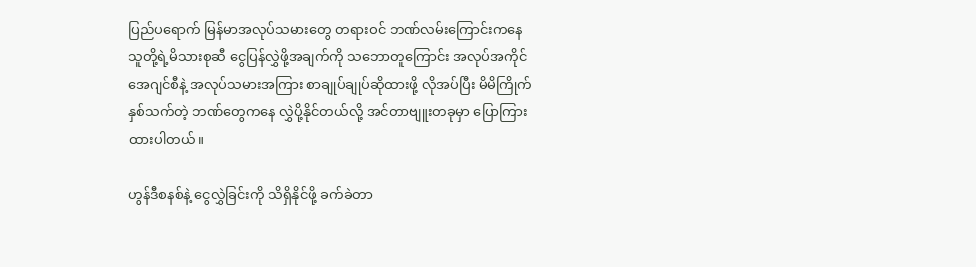ပြည်ပရောက် မြန်မာအလုပ်သမားတွေ တရားဝင် ဘဏ်လမ်းကြောင်းကနေ သူတို့ရဲ့မိသားစုဆီ ငွေပြန်လွှဲဖို့အချက်ကို သဘောတူကြောင်း အလုပ်အကိုင်အေဂျင်စီနဲ့ အလုပ်သမားအကြား စာချုပ်ချုပ်ဆိုထားဖို့ လိုအပ်ပြီး မိမိကြိုက်နှစ်သက်တဲ့ ဘဏ်တွေကနေ လွှဲပို့နိုင်တယ်လို့ အင်တာဗျူးတခုမှာ ပြောကြားထားပါတယ်။

ဟွန်ဒီစနစ်နဲ့ ငွေလွှဲခြင်းကို သိရှိနိုင်ဖို့ ခက်ခဲတာ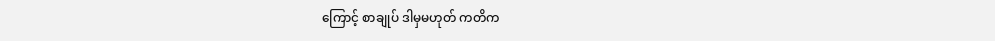ကြောင့် စာချုပ် ဒါမှမဟုတ် ကတိက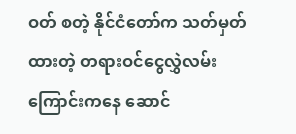ဝတ် စတဲ့ နိုင်ငံတော်က သတ်မှတ်ထားတဲ့ တရားဝင်ငွေလွှဲလမ်းကြောင်းကနေ ဆောင်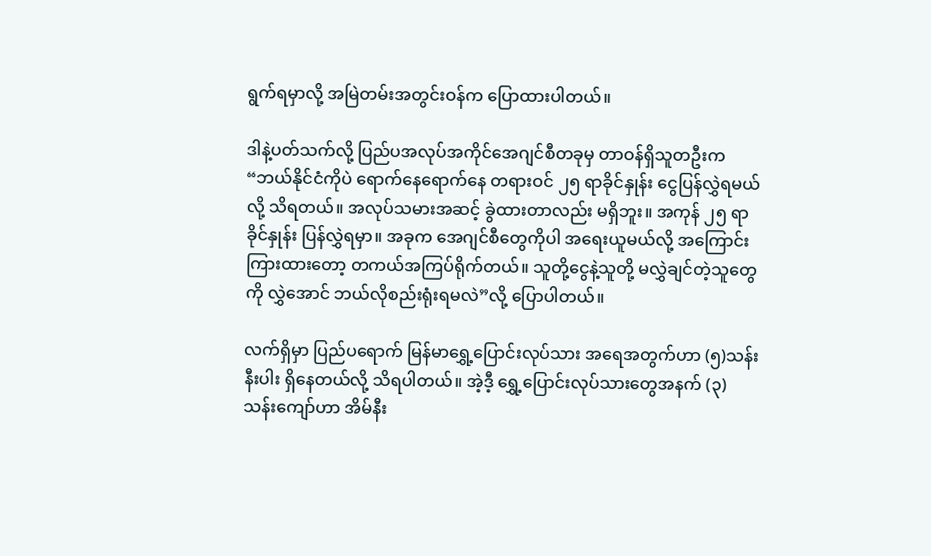ရွက်ရမှာလို့ အမြဲတမ်းအတွင်းဝန်က ပြောထားပါတယ်။

ဒါနဲ့ပတ်သက်လို့ ပြည်ပအလုပ်အကိုင်အေဂျင်စီတခုမှ တာဝန်ရှိသူတဦးက “ဘယ်နိုင်ငံကိုပဲ ရောက်နေရောက်နေ တရားဝင် ၂၅ ရာခိုင်နှုန်း ငွေပြန်လွှဲရမယ်လို့ သိရတယ်။ အလုပ်သမားအဆင့် ခွဲထားတာလည်း မရှိဘူး။ အကုန် ၂၅ ရာခိုင်နှုန်း ပြန်လွှဲရမှာ။ အခုက အေဂျင်စီတွေကိုပါ အရေးယူမယ်လို့ ‌အကြောင်းကြားထားတော့ တကယ်အကြပ်ရိုက်တယ်။ သူတို့ငွေနဲ့သူတို့ မလွှဲချင်တဲ့သူတွေကို လွှဲအောင် ဘယ်လိုစည်းရုံးရမလဲ”လို့ ပြောပါတယ်။

လက်ရှိမှာ ပြည်ပရောက် မြန်မာရွှေ့ပြောင်းလုပ်သား အရေအတွက်ဟာ (၅)သန်းနီးပါး ရှိနေတယ်လို့ သိရပါတယ်။ အဲ့ဒီ့ ရွှေ့ပြောင်းလုပ်သားတွေအနက် (၃) သန်းကျော်ဟာ အိမ်နီး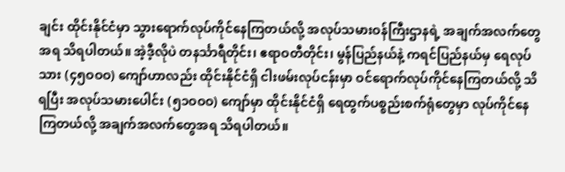ချင်း ထိုင်းနိုင်ငံမှာ သွားရောက်လုပ်ကိုင်နေကြတယ်လို့ အလုပ်သမားဝန်ကြီးဌာနရဲ့ အချက်အလက်တွေအရ သိရပါတယ်။ အဲ့ဒီ့လိုပဲ တနင်္သာရီတိုင်း၊ ဧရာဝတီတိုင်း၊ မွန်ပြည်နယ်နဲ့ ကရင်ပြည်နယ်မှ ရေလုပ်သား (၄၅ဝဝဝ) ကျော်ဟာလည်း ထိုင်းနိုင်ငံရှိ ငါးဖမ်းလုပ်ငန်းမှာ ဝင်ရောက်လုပ်ကိုင်နေကြတယ်လို့ သိရပြီး အလုပ်သမားပေါင်း (၅၁ဝဝဝ) ကျော်မှာ ထိုင်းနိုင်ငံရှိ ရေထွက်ပစ္စည်းစက်ရုံတွေမှာ လုပ်ကိုင်နေကြတယ်လို့ အချက်အလက်တွေအရ သိရပါတယ်။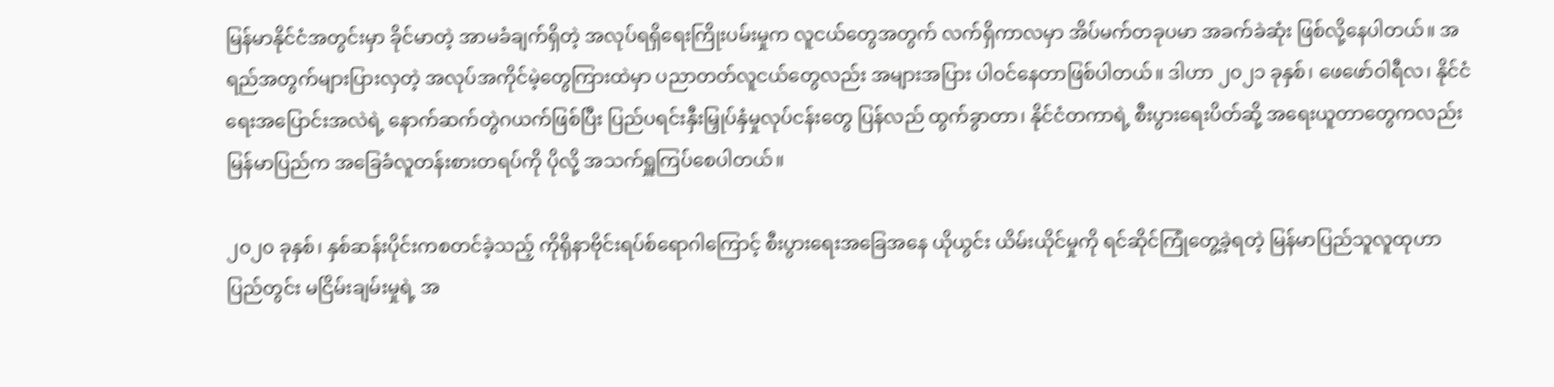မြန်မာနိုင်ငံအတွင်းမှာ ခိုင်မာတဲ့ အာမခံချက်ရှိတဲ့ အလုပ်ရရှိရေးကြိုးပမ်းမှုက လူငယ်တွေအတွက် လက်ရှိကာလမှာ အိပ်မက်တခုပမာ အခက်ခဲဆုံး ဖြစ်လို့နေပါတယ်။ အရည်အတွက်များပြားလှတဲ့ အလုပ်အကိုင်မဲ့တွေကြားထဲမှာ ပညာတတ်လူငယ်တွေလည်း အများအပြား ပါဝင်နေတာဖြစ်ပါတယ်။ ဒါဟာ ၂၀၂၁ ခုနှစ်၊ ဖေဖော်ဝါရီလ၊ နိုင်ငံရေးအပြောင်းအလဲရဲ့ နောက်ဆက်တွဲဂယက်ဖြစ်ပြီး ပြည်ပရင်းနှီးမြှုပ်နှံမှုလုပ်ငန်းတွေ ပြန်လည် ထွက်ခွာတာ၊ နိုင်ငံတကာရဲ့ စီးပွားရေးပိတ်ဆို့ အရေးယူတာတွေကလည်း မြန်မာပြည်က အခြေခံလူတန်းစားတရပ်ကို ပိုလို့ အသက်ရှူကြပ်စေပါတယ်။

၂၀၂၀ ခုနှစ်၊ နှစ်ဆန်းပိုင်းကစတင်ခဲ့သည့် ကိုရိုနာဗိုင်းရပ်စ်ရောဂါကြောင့် စီးပွားရေးအခြေအနေ ယိုယွင်း ယိမ်းယိုင်မှုကို ရင်ဆိုင်ကြုံတွေ့ခဲ့ရတဲ့ မြန်မာပြည်သူလူထုဟာ ပြည်တွင်း မငြိမ်းချမ်းမှုရဲ့ အ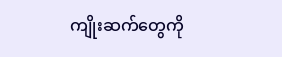ကျိုးဆက်တွေကို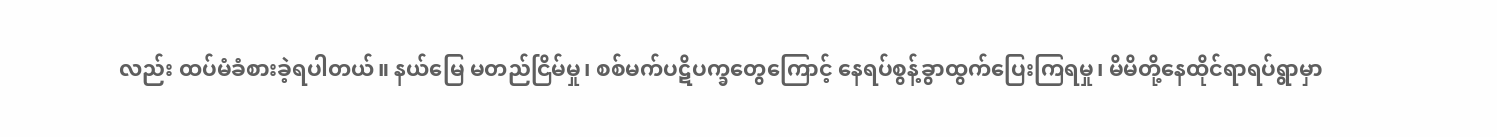လည်း ထပ်မံခံစားခဲ့ရပါတယ်။ နယ်မြေ မတည်ငြိမ်မှု၊ စစ်မက်ပဋိပက္ခတွေကြောင့် နေရပ်စွန့်ခွာထွက်ပြေးကြရမှု၊ မိမိတို့နေထိုင်ရာရပ်ရွာမှာ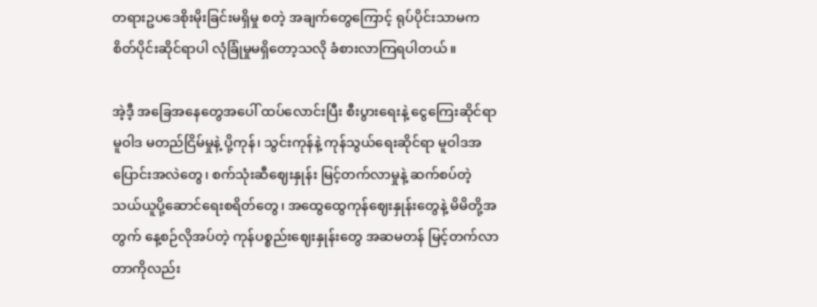တရားဥပဒေစိုးမိုးခြင်းမရှိမှု စတဲ့ အချက်တွေကြောင့် ရုပ်ပိုင်းသာမက စိတ်ပိုင်းဆိုင်ရာပါ လုံခြုံမှုမရှိတော့သလို ခံစားလာကြရပါတယ်။

အဲ့ဒီ့ အခြေအနေတွေအပေါ် ထပ်လောင်းပြီး စီးပွားရေးနဲ့ ငွေကြေးဆိုင်ရာမူဝါဒ မတည်ငြိမ်မှုနဲ့ ပို့ကုန်၊ သွင်းကုန်နဲ့ ကုန်သွယ်ရေးဆိုင်ရာ မူဝါဒအပြောင်းအလဲတွေ၊ စက်သုံးဆီဈေးနှုန်း မြင့်တက်လာမှုနဲ့ ဆက်စပ်တဲ့ သယ်ယူပို့ဆောင်ရေးစရိတ်တွေ၊ အထွေထွေကုန်ဈေးနှုန်းတွေနဲ့ မိမိတို့အတွက် နေ့စဉ်လိုအပ်တဲ့ ကုန်ပစ္စည်းဈေးနှုန်းတွေ အဆမတန် မြင့်တက်လာတာကိုလည်း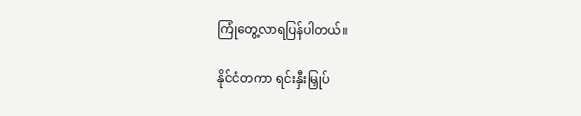ကြုံတွေ့လာရပြန်ပါတယ်။

နိုင်ငံတကာ ရင်းနှီးမြှုပ်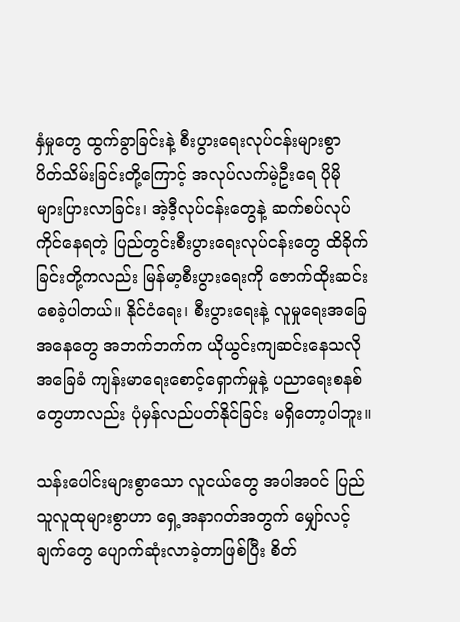နှံမှုတွေ ထွက်ခွာခြင်းနဲ့ စီးပွားရေးလုပ်ငန်းများစွာ ပိတ်သိမ်းခြင်းတို့ကြောင့် အလုပ်လက်မဲ့ဦးရေ ပိုမို များပြားလာခြင်း၊ အဲ့ဒီ့လုပ်ငန်းတွေနဲ့ ဆက်စပ်လုပ်ကိုင်နေရတဲ့ ပြည်တွင်းစီးပွားရေးလုပ်ငန်းတွေ ထိခိုက်ခြင်းတို့ကလည်း မြန်မာ့စီးပွားရေးကို ဇောက်ထိုးဆင်းစေခဲ့ပါတယ်။ နိုင်ငံရေး၊ စီးပွားရေးနဲ့ လူမှုရေးအခြေအနေတွေ အဘက်ဘက်က ယိုယွင်းကျဆင်းနေသလို အခြေခံ ကျန်းမာရေးစောင့်ရှောက်မှုနဲ့ ပညာရေးစနစ်တွေဟာလည်း ပုံမှန်လည်ပတ်နိုင်ခြင်း မရှိတော့ပါဘူး။

သန်းပေါင်းများစွာသော လူငယ်တွေ အပါအဝင် ပြည်သူလူထုများစွာဟာ ရှေ့အနာဂတ်အတွက် မျှော်လင့်ချက်တွေ ပျောက်ဆုံးလာခဲ့တာဖြစ်ပြီး စိတ်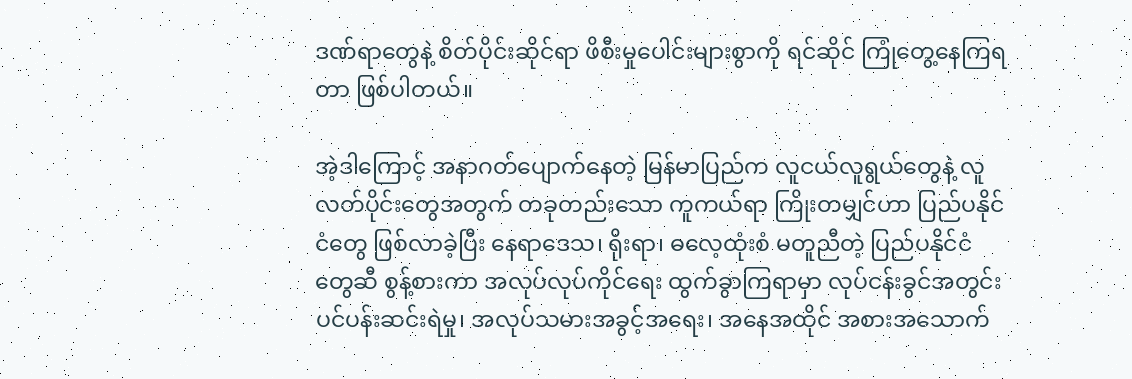ဒဏ်ရာတွေနဲ့ စိတ်ပိုင်းဆိုင်ရာ ဖိစီးမှုပေါင်းများစွာကို ရင်ဆိုင် ကြုံတွေ့နေကြရတာ ဖြစ်ပါတယ်။

အဲ့ဒါကြောင့် အနာဂတ်ပျောက်နေတဲ့ မြန်မာပြည်က လူငယ်လူရွယ်တွေနဲ့ လူလတ်ပိုင်းတွေအတွက် တခုတည်းသော ကူကယ်ရာ ကြိုးတမျှင်ဟာ ပြည်ပနိုင်ငံတွေ ဖြစ်လာခဲ့ပြီး နေရာဒေသ၊ ရိုးရာ၊ ဓလေ့ထုံးစံ မတူညီတဲ့ ပြည်ပနိုင်ငံတွေဆီ စွန့်စားကာ အလုပ်လုပ်ကိုင်ရေး ထွက်ခွာကြရာမှာ လုပ်ငန်းခွင်အတွင်း ပင်ပန်းဆင်းရဲမှု၊ အလုပ်သမားအခွင့်အရေး၊ အနေအထိုင် အစားအသောက်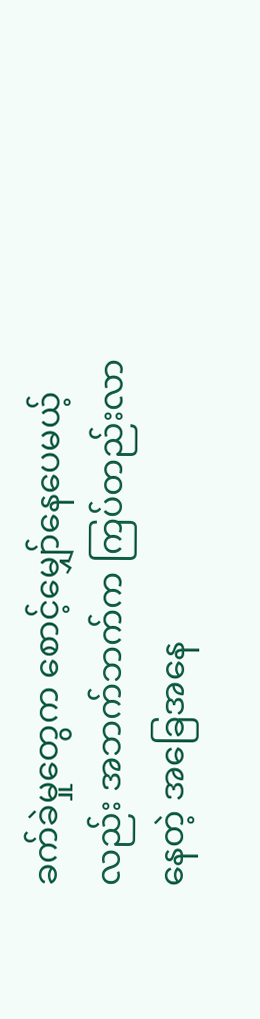ခက်ခဲမှုတွေက စောင့်မျှော်နေပေမယ့်လည်း အဘက်ဘက်က ကြပ်တည်းလာနေတဲ့ အခြေအနေ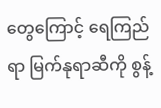တွေကြောင့် ရေကြည်ရာ မြက်နုရာဆီကို စွန့်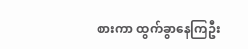စားကာ ထွက်ခွာနေကြဦး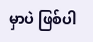မှာပဲ ဖြစ်ပါ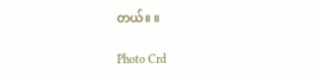တယ်။ ။

Photo Crd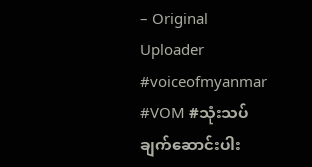– Original Uploader
#voiceofmyanmar #VOM #သုံးသပ်ချက်ဆောင်းပါး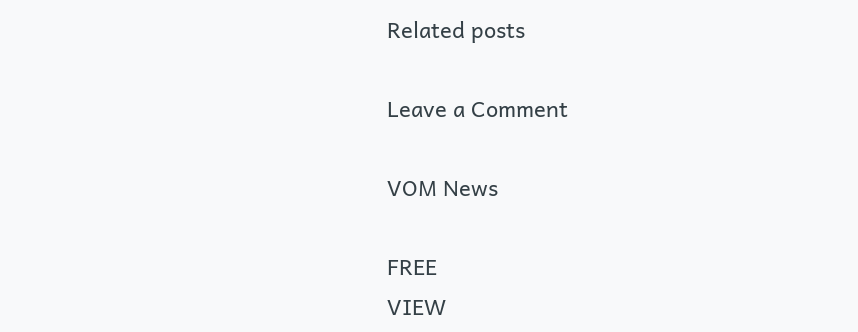Related posts

Leave a Comment

VOM News

FREE
VIEW